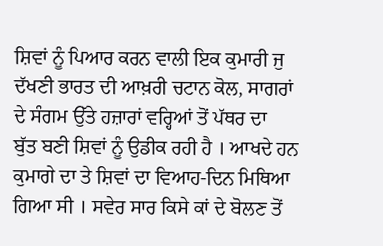ਸ਼ਿਵਾਂ ਨੂੰ ਪਿਆਰ ਕਰਨ ਵਾਲੀ ਇਕ ਕੁਮਾਰੀ ਜੁ
ਦੱਖਣੀ ਭਾਰਤ ਦੀ ਆਖ਼ਰੀ ਚਟਾਨ ਕੋਲ, ਸਾਗਰਾਂ
ਦੇ ਸੰਗਮ ਉੱਤੇ ਹਜ਼ਾਰਾਂ ਵਰ੍ਹਿਆਂ ਤੋਂ ਪੱਥਰ ਦਾ
ਬੁੱਤ ਬਣੀ ਸ਼ਿਵਾਂ ਨੂੰ ਉਡੀਕ ਰਹੀ ਹੈ । ਆਖਦੇ ਹਨ
ਕੁਮਾਗੇ ਦਾ ਤੇ ਸ਼ਿਵਾਂ ਦਾ ਵਿਆਹ-ਦਿਨ ਮਿਥਿਆ
ਗਿਆ ਸੀ । ਸਵੇਰ ਸਾਰ ਕਿਸੇ ਕਾਂ ਦੇ ਬੋਲਣ ਤੋਂ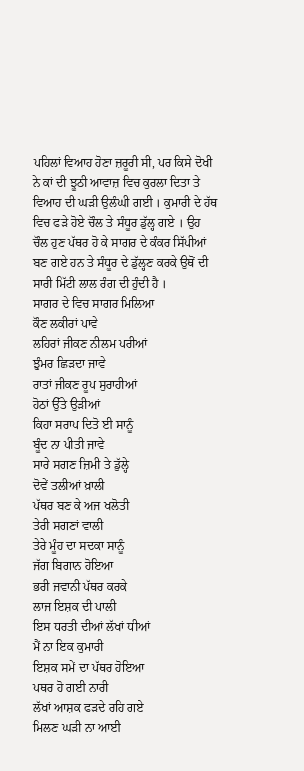ਪਹਿਲਾਂ ਵਿਆਹ ਹੋਣਾ ਜ਼ਰੂਰੀ ਸੀ, ਪਰ ਕਿਸੇ ਦੋਖੀ
ਨੇ ਕਾਂ ਦੀ ਝੂਠੀ ਆਵਾਜ਼ ਵਿਚ ਕੁਰਲਾ ਦਿਤਾ ਤੇ
ਵਿਆਹ ਦੀ ਘੜੀ ਉਲੰਘੀ ਗਈ । ਕੁਮਾਰੀ ਦੇ ਹੱਥ
ਵਿਚ ਫੜੇ ਹੋਏ ਚੌਲ ਤੇ ਸੰਧੂਰ ਡੁੱਲ੍ਹ ਗਏ । ਉਹ
ਚੌਲ ਹੁਣ ਪੱਥਰ ਹੋ ਕੇ ਸਾਗਰ ਦੇ ਕੰਕਰ ਸਿੱਪੀਆਂ
ਬਣ ਗਏ ਹਨ ਤੇ ਸੰਧੂਰ ਦੇ ਡੁੱਲ੍ਹਣ ਕਰਕੇ ਉਥੋਂ ਦੀ
ਸਾਰੀ ਮਿੱਟੀ ਲਾਲ ਰੰਗ ਦੀ ਹੁੰਦੀ ਹੈ ।
ਸਾਗਰ ਦੇ ਵਿਚ ਸਾਗਰ ਮਿਲਿਆ
ਕੌਣ ਲਕੀਰਾਂ ਪਾਵੇ
ਲਹਿਰਾਂ ਜੀਕਣ ਨੀਲਮ ਪਰੀਆਂ
ਝੁੰਮਰ ਛਿੜਦਾ ਜਾਵੇ
ਰਾਤਾਂ ਜੀਕਣ ਰੂਪ ਸੁਰਾਹੀਆਂ
ਹੋਠਾਂ ਉੱਤੇ ਉੜੀਆਂ
ਕਿਹਾ ਸਰਾਪ ਦਿਤੋ ਈ ਸਾਨੂੰ
ਬੂੰਦ ਨਾ ਪੀਤੀ ਜਾਵੇ
ਸਾਰੇ ਸਗਣ ਜ਼ਿਮੀ ਤੇ ਡੁੱਲ੍ਹੇ
ਦੋਵੇਂ ਤਲੀਆਂ ਖ਼ਾਲੀ
ਪੱਥਰ ਬਣ ਕੇ ਅਜ ਖਲੋਤੀ
ਤੇਰੀ ਸਗਣਾਂ ਵਾਲੀ
ਤੇਰੇ ਮੂੰਹ ਦਾ ਸਦਕਾ ਸਾਨੂੰ
ਜੱਗ ਬਿਗਾਨ ਹੋਇਆ
ਭਰੀ ਜਵਾਨੀ ਪੱਥਰ ਕਰਕੇ
ਲਾਜ ਇਸ਼ਕ ਦੀ ਪਾਲੀ
ਇਸ ਧਰਤੀ ਦੀਆਂ ਲੱਖਾਂ ਧੀਆਂ
ਮੈਂ ਨਾ ਇਕ ਕੁਮਾਰੀ
ਇਸ਼ਕ ਸਮੇਂ ਦਾ ਪੱਥਰ ਹੋਇਆ
ਪਥਰ ਹੋ ਗਈ ਨਾਰੀ
ਲੱਖਾਂ ਆਸ਼ਕ ਫੜਦੇ ਰਹਿ ਗਏ
ਮਿਲਣ ਘੜੀ ਨਾ ਆਈ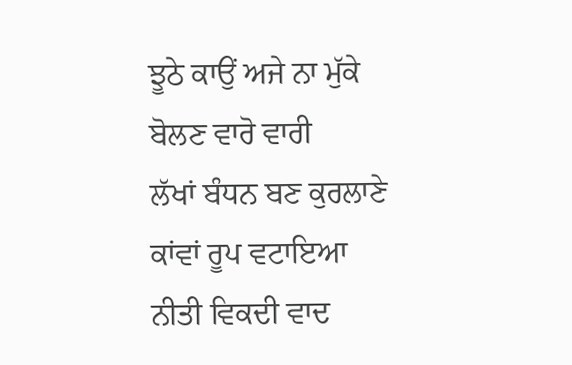ਝੂਠੇ ਕਾਉਂ ਅਜੇ ਨਾ ਮੁੱਕੇ
ਬੋਲਣ ਵਾਰੋ ਵਾਰੀ
ਲੱਖਾਂ ਬੰਧਨ ਬਣ ਕੁਰਲਾਣੇ
ਕਾਂਵਾਂ ਰੂਪ ਵਟਾਇਆ
ਨੀਤੀ ਵਿਕਦੀ ਵਾਦ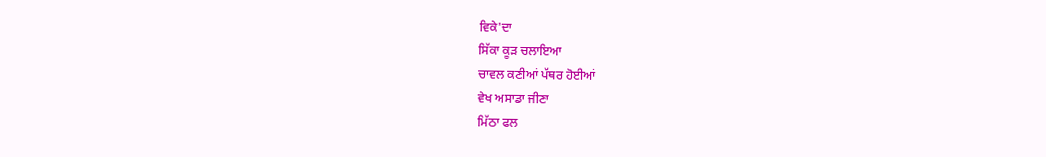ਵਿਕੇ'ਦਾ
ਸਿੱਕਾ ਕੂੜ ਚਲਾਇਆ
ਚਾਵਲ ਕਣੀਆਂ ਪੱਥਰ ਹੋਈਆਂ
ਵੇਖ ਅਸਾਡਾ ਜੀਣਾ
ਮਿੱਠਾ ਫਲ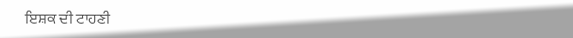ਇਸ਼ਕ ਦੀ ਟਾਹਣੀ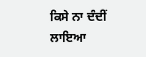ਕਿਸੇ ਨਾ ਦੰਦੀਂ ਲਾਇਆ